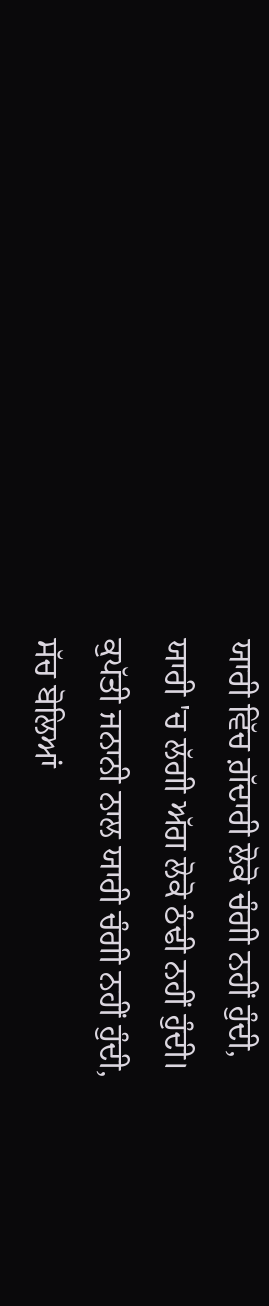ਯਾਰੀ ਵਿੱਚ ਗ਼ੱਦਾਰੀ ਲੋਕੋ ਚੰਗੀ ਨਹੀਂ ਹੁੰਦੀ,
ਯਾਰੀ 'ਚ ਲੱਗੀ ਅੱਗ ਲੋਕੋ ਠੰਢੀ ਨਹੀਂ ਹੁੰਦੀ।
ਕੁਪੱਤੀ ਜਨਾਨੀ ਨਾਲ ਯਾਰੀ ਚੰਗੀ ਨਹੀਂ ਹੁੰਦੀ,
ਸੱਚ ਬੋਲਿਆਂ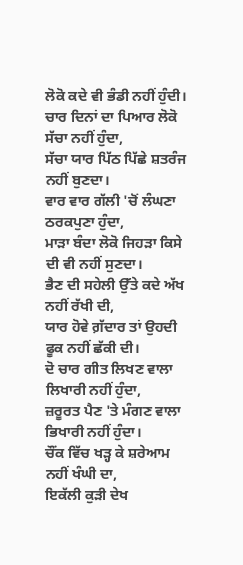ਲੋਕੋ ਕਦੇ ਵੀ ਭੰਡੀ ਨਹੀਂ ਹੁੰਦੀ।
ਚਾਰ ਦਿਨਾਂ ਦਾ ਪਿਆਰ ਲੋਕੋ ਸੱਚਾ ਨਹੀਂ ਹੁੰਦਾ,
ਸੱਚਾ ਯਾਰ ਪਿੱਠ ਪਿੱਛੇ ਸ਼ਤਰੰਜ ਨਹੀਂ ਬੁਣਦਾ।
ਵਾਰ ਵਾਰ ਗੱਲੀ 'ਚੋਂ ਲੰਘਣਾ ਠਰਕਪੁਣਾ ਹੁੰਦਾ,
ਮਾੜਾ ਬੰਦਾ ਲੋਕੋ ਜਿਹੜਾ ਕਿਸੇ ਦੀ ਵੀ ਨਹੀਂ ਸੁਣਦਾ।
ਭੈਣ ਦੀ ਸਹੇਲੀ ਉੱਤੇ ਕਦੇ ਅੱਖ ਨਹੀਂ ਰੱਖੀ ਦੀ,
ਯਾਰ ਹੋਵੇ ਗ਼ੱਦਾਰ ਤਾਂ ਉਹਦੀ ਫੂਕ ਨਹੀਂ ਛੱਕੀ ਦੀ।
ਦੋ ਚਾਰ ਗੀਤ ਲਿਖਣ ਵਾਲਾ ਲਿਖਾਰੀ ਨਹੀਂ ਹੁੰਦਾ,
ਜ਼ਰੂਰਤ ਪੈਣ 'ਤੇ ਮੰਗਣ ਵਾਲਾ ਭਿਖਾਰੀ ਨਹੀਂ ਹੁੰਦਾ।
ਚੌਂਕ ਵਿੱਚ ਖੜ੍ਹ ਕੇ ਸ਼ਰੇਆਮ ਨਹੀਂ ਖੰਘੀ ਦਾ,
ਇਕੱਲੀ ਕੁੜੀ ਦੇਖ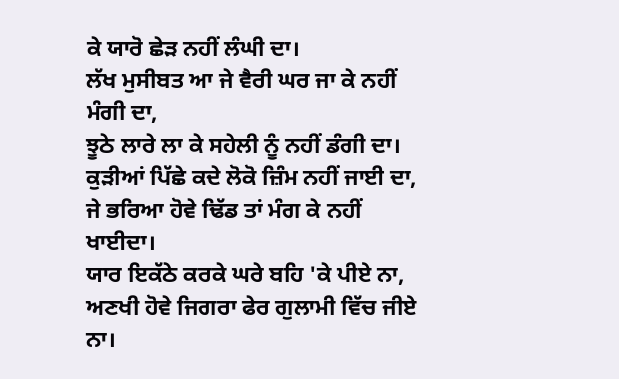ਕੇ ਯਾਰੋ ਛੇੜ ਨਹੀਂ ਲੰਘੀ ਦਾ।
ਲੱਖ ਮੁਸੀਬਤ ਆ ਜੇ ਵੈਰੀ ਘਰ ਜਾ ਕੇ ਨਹੀਂ ਮੰਗੀ ਦਾ,
ਝੂਠੇ ਲਾਰੇ ਲਾ ਕੇ ਸਹੇਲੀ ਨੂੰ ਨਹੀਂ ਡੰਗੀ ਦਾ।
ਕੁੜੀਆਂ ਪਿੱਛੇ ਕਦੇ ਲੋਕੋ ਜ਼ਿੰਮ ਨਹੀਂ ਜਾਈ ਦਾ,
ਜੇ ਭਰਿਆ ਹੋਵੇ ਢਿੱਡ ਤਾਂ ਮੰਗ ਕੇ ਨਹੀਂ ਖਾਈਦਾ।
ਯਾਰ ਇਕੱਠੇ ਕਰਕੇ ਘਰੇ ਬਹਿ 'ਕੇ ਪੀਏ ਨਾ,
ਅਣਖੀ ਹੋਵੇ ਜਿਗਰਾ ਫੇਰ ਗੁਲਾਮੀ ਵਿੱਚ ਜੀਏ ਨਾ।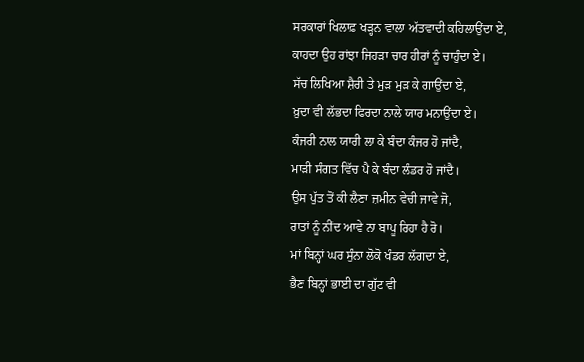ਸਰਕਾਰਾਂ ਖਿਲਾਫ਼ ਖੜ੍ਹਨ ਵਾਲਾ ਅੱਤਵਾਦੀ ਕਹਿਲਾਉਂਦਾ ਏ,
ਕਾਹਦਾ ਉਹ ਰਾਂਝਾ ਜਿਹੜਾ ਚਾਰ ਹੀਰਾਂ ਨੂੰ ਚਾਹੁੰਦਾ ਏ।
ਸੱਚ ਲਿਖਿਆ ਸ਼ੈਰੀ ਤੇ ਮੁੜ ਮੁੜ ਕੇ ਗਾਉਂਦਾ ਏ,
ਖ਼ੁਦਾ ਵੀ ਲੱਭਦਾ ਫਿਰਦਾ ਨਾਲੇ ਯਾਰ ਮਨਾਉਂਦਾ ਏ।
ਕੰਜਰੀ ਨਾਲ ਯਾਰੀ ਲਾ ਕੇ ਬੰਦਾ ਕੰਜਰ ਹੋ ਜਾਂਦੈ,
ਮਾੜੀ ਸੰਗਤ ਵਿੱਚ ਪੈ ਕੇ ਬੰਦਾ ਲੰਡਰ ਹੋ ਜਾਂਦੈ।
ਉਸ ਪੁੱਤ ਤੋਂ ਕੀ ਲੈਣਾ ਜ਼ਮੀਨ ਵੇਚੀ ਜਾਵੇ ਜੋ,
ਰਾਤਾਂ ਨੂੰ ਨੀਂਦ ਆਵੇ ਨਾ ਬਾਪੂ ਰਿਹਾ ਹੈ ਰੋ।
ਮਾਂ ਬਿਨ੍ਹਾਂ ਘਰ ਸੁੰਨਾ ਲੋਕੋ ਖੰਡਰ ਲੱਗਦਾ ਏ,
ਭੈਣ ਬਿਨ੍ਹਾਂ ਭਾਈ ਦਾ ਗੁੱਟ ਵੀ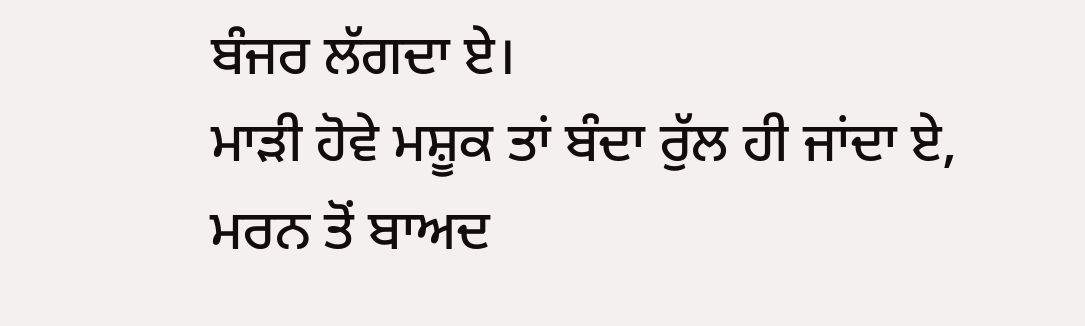ਬੰਜਰ ਲੱਗਦਾ ਏ।
ਮਾੜੀ ਹੋਵੇ ਮਸ਼ੂਕ ਤਾਂ ਬੰਦਾ ਰੁੱਲ ਹੀ ਜਾਂਦਾ ਏ,
ਮਰਨ ਤੋਂ ਬਾਅਦ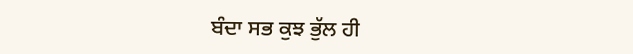ਬੰਦਾ ਸਭ ਕੁਝ ਭੁੱਲ ਹੀ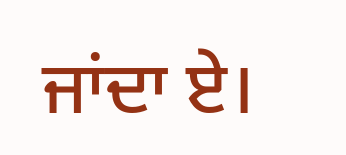ਜਾਂਦਾ ਏ।